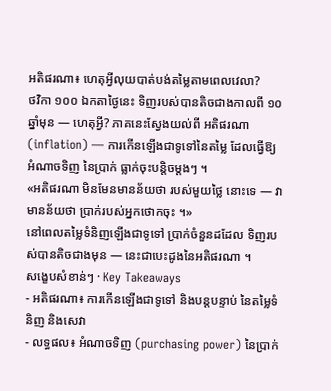អតិផរណា៖ ហេតុអ្វីលុយបាត់បង់តម្លៃតាមពេលវេលា?
ថវិកា ១០០ ឯកតាថ្ងៃនេះ ទិញរបស់បានតិចជាងកាលពី ១០ ឆ្នាំមុន — ហេតុអ្វី? ភាគនេះស្វែងយល់ពី អតិផរណា (inflation) — ការកើនឡើងជាទូទៅនៃតម្លៃ ដែលធ្វើឱ្យ អំណាចទិញ នៃប្រាក់ ធ្លាក់ចុះបន្តិចម្តងៗ ។
«អតិផរណា មិនមែនមានន័យថា របស់មួយថ្លៃ នោះទេ — វាមានន័យថា ប្រាក់របស់អ្នកថោកចុះ ។»
នៅពេលតម្លៃទំនិញឡើងជាទូទៅ ប្រាក់ចំនួនដដែល ទិញរបស់បានតិចជាងមុន — នេះជាបេះដូងនៃអតិផរណា ។
សង្ខេបសំខាន់ៗ · Key Takeaways
- អតិផរណា៖ ការកើនឡើងជាទូទៅ និងបន្តបន្ទាប់ នៃតម្លៃទំនិញ និងសេវា
- លទ្ធផល៖ អំណាចទិញ (purchasing power) នៃប្រាក់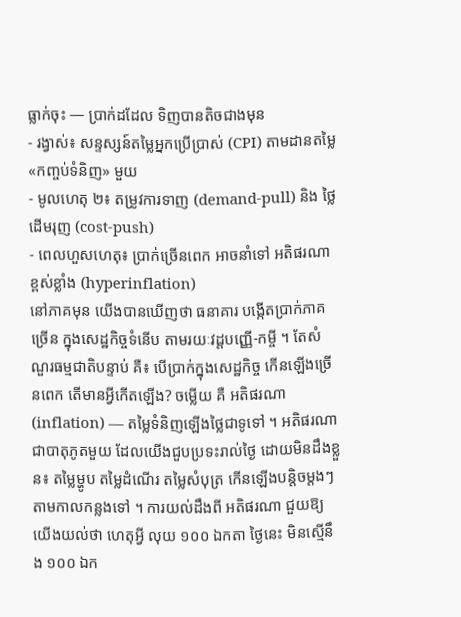ធ្លាក់ចុះ — ប្រាក់ដដែល ទិញបានតិចជាងមុន
- រង្វាស់៖ សន្ទស្សន៍តម្លៃអ្នកប្រើប្រាស់ (CPI) តាមដានតម្លៃ «កញ្ចប់ទំនិញ» មួយ
- មូលហេតុ ២៖ តម្រូវការទាញ (demand-pull) និង ថ្លៃដើមរុញ (cost-push)
- ពេលហួសហេតុ៖ ប្រាក់ច្រើនពេក អាចនាំទៅ អតិផរណាខ្ពស់ខ្លាំង (hyperinflation)
នៅភាគមុន យើងបានឃើញថា ធនាគារ បង្កើតប្រាក់ភាគច្រើន ក្នុងសេដ្ឋកិច្ចទំនើប តាមរយៈវដ្តបញ្ញើ-កម្ចី ។ តែសំណួរធម្មជាតិបន្ទាប់ គឺ៖ បើប្រាក់ក្នុងសេដ្ឋកិច្ច កើនឡើងច្រើនពេក តើមានអ្វីកើតឡើង? ចម្លើយ គឺ អតិផរណា (inflation) — តម្លៃទំនិញឡើងថ្លៃជាទូទៅ ។ អតិផរណា ជាបាតុភូតមួយ ដែលយើងជួបប្រទះរាល់ថ្ងៃ ដោយមិនដឹងខ្លួន៖ តម្លៃម្ហូប តម្លៃដំណើរ តម្លៃសំបុត្រ កើនឡើងបន្តិចម្តងៗ តាមកាលកន្លងទៅ ។ ការយល់ដឹងពី អតិផរណា ជួយឱ្យយើងយល់ថា ហេតុអ្វី លុយ ១០០ ឯកតា ថ្ងៃនេះ មិនស្មើនឹង ១០០ ឯក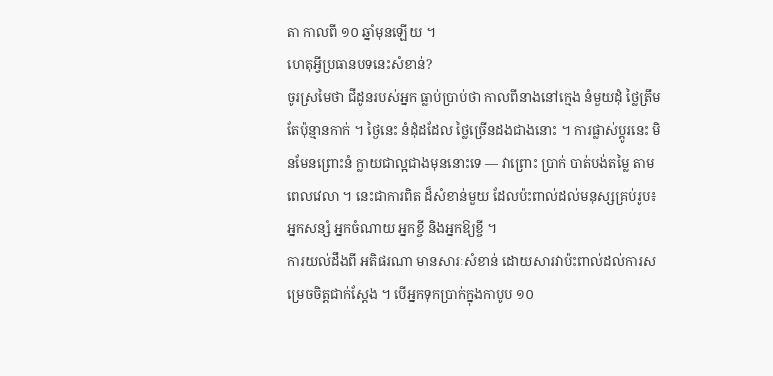តា កាលពី ១០ ឆ្នាំមុនឡើយ ។
ហេតុអ្វីប្រធានបទនេះសំខាន់?
ចូរស្រមៃថា ជីដូនរបស់អ្នក ធ្លាប់ប្រាប់ថា កាលពីនាងនៅក្មេង នំមួយដុំ ថ្លៃត្រឹមតែប៉ុន្មានកាក់ ។ ថ្ងៃនេះ នំដុំដដែល ថ្លៃច្រើនដងជាងនោះ ។ ការផ្លាស់ប្តូរនេះ មិនមែនព្រោះនំ ក្លាយជាល្អជាងមុននោះទេ — វាព្រោះ ប្រាក់ បាត់បង់តម្លៃ តាមពេលវេលា ។ នេះជាការពិត ដ៏សំខាន់មួយ ដែលប៉ះពាល់ដល់មនុស្សគ្រប់រូប៖ អ្នកសន្សំ អ្នកចំណាយ អ្នកខ្ចី និងអ្នកឱ្យខ្ចី ។
ការយល់ដឹងពី អតិផរណា មានសារៈសំខាន់ ដោយសារវាប៉ះពាល់ដល់ការសម្រេចចិត្តជាក់ស្តែង ។ បើអ្នកទុកប្រាក់ក្នុងកាបូប ១០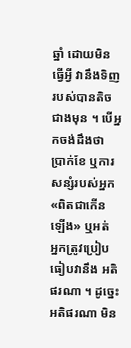ឆ្នាំ ដោយមិនធ្វើអ្វី វានឹងទិញរបស់បានតិចជាងមុន ។ បើអ្នកចង់ដឹងថា ប្រាក់ខែ ឬការសន្សំរបស់អ្នក «ពិតជាកើនឡើង» ឬអត់ អ្នកត្រូវប្រៀបធៀបវានឹង អតិផរណា ។ ដូច្នេះ អតិផរណា មិន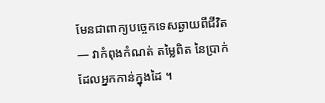មែនជាពាក្យបច្ចេកទេសឆ្ងាយពីជីវិត — វាកំពុងកំណត់ តម្លៃពិត នៃប្រាក់ ដែលអ្នកកាន់ក្នុងដៃ ។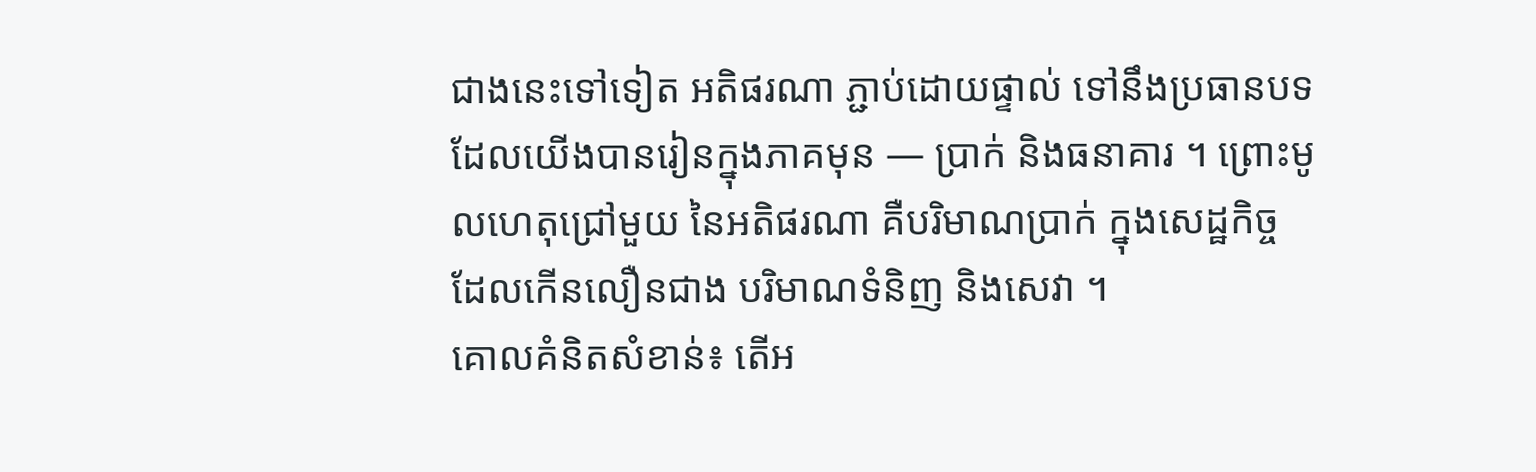ជាងនេះទៅទៀត អតិផរណា ភ្ជាប់ដោយផ្ទាល់ ទៅនឹងប្រធានបទ ដែលយើងបានរៀនក្នុងភាគមុន — ប្រាក់ និងធនាគារ ។ ព្រោះមូលហេតុជ្រៅមួយ នៃអតិផរណា គឺបរិមាណប្រាក់ ក្នុងសេដ្ឋកិច្ច ដែលកើនលឿនជាង បរិមាណទំនិញ និងសេវា ។
គោលគំនិតសំខាន់៖ តើអ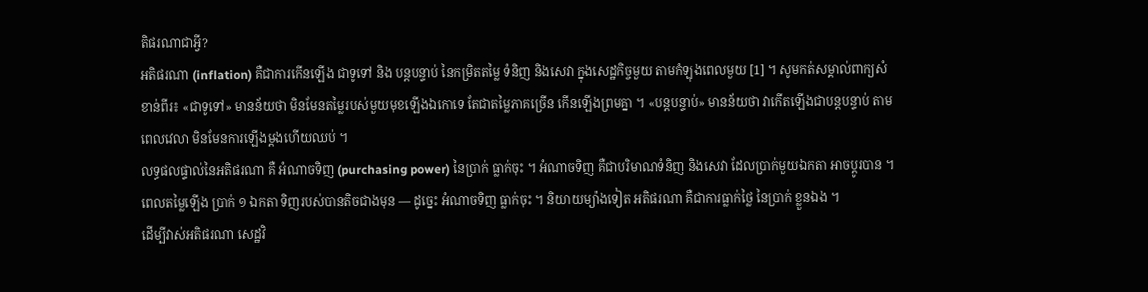តិផរណាជាអ្វី?
អតិផរណា (inflation) គឺជាការកើនឡើង ជាទូទៅ និង បន្តបន្ទាប់ នៃកម្រិតតម្លៃ ទំនិញ និងសេវា ក្នុងសេដ្ឋកិច្ចមួយ តាមកំឡុងពេលមួយ [1] ។ សូមកត់សម្គាល់ពាក្យសំខាន់ពីរ៖ «ជាទូទៅ» មានន័យថា មិនមែនតម្លៃរបស់មួយមុខឡើងឯកោទេ តែជាតម្លៃភាគច្រើន កើនឡើងព្រមគ្នា ។ «បន្តបន្ទាប់» មានន័យថា វាកើតឡើងជាបន្តបន្ទាប់ តាមពេលវេលា មិនមែនការឡើងម្តងហើយឈប់ ។
លទ្ធផលផ្ទាល់នៃអតិផរណា គឺ អំណាចទិញ (purchasing power) នៃប្រាក់ ធ្លាក់ចុះ ។ អំណាចទិញ គឺជាបរិមាណទំនិញ និងសេវា ដែលប្រាក់មួយឯកតា អាចប្តូរបាន ។ ពេលតម្លៃឡើង ប្រាក់ ១ ឯកតា ទិញរបស់បានតិចជាងមុន — ដូច្នេះ អំណាចទិញ ធ្លាក់ចុះ ។ និយាយម្យ៉ាងទៀត អតិផរណា គឺជាការធ្លាក់ថ្លៃ នៃប្រាក់ ខ្លួនឯង ។
ដើម្បីវាស់អតិផរណា សេដ្ឋវិ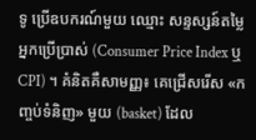ទូ ប្រើឧបករណ៍មួយ ឈ្មោះ សន្ទស្សន៍តម្លៃអ្នកប្រើប្រាស់ (Consumer Price Index ឬ CPI) ។ គំនិតគឺសាមញ្ញ៖ គេជ្រើសរើស «កញ្ចប់ទំនិញ» មួយ (basket) ដែល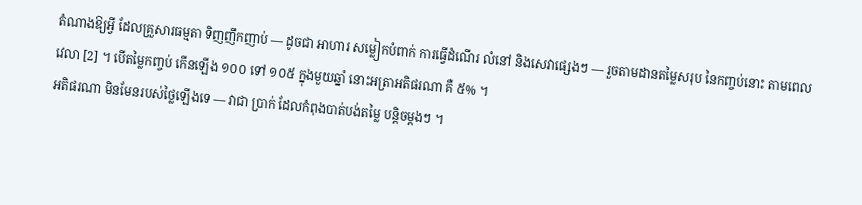តំណាងឱ្យអ្វី ដែលគ្រួសារធម្មតា ទិញញឹកញាប់ — ដូចជា អាហារ សម្លៀកបំពាក់ ការធ្វើដំណើរ លំនៅ និងសេវាផ្សេងៗ — រួចតាមដានតម្លៃសរុប នៃកញ្ចប់នោះ តាមពេលវេលា [2] ។ បើតម្លៃកញ្ចប់ កើនឡើង ១០០ ទៅ ១០៥ ក្នុងមួយឆ្នាំ នោះអត្រាអតិផរណា គឺ ៥% ។
អតិផរណា មិនមែនរបស់ថ្លៃឡើងទេ — វាជា ប្រាក់ ដែលកំពុងបាត់បង់តម្លៃ បន្តិចម្តងៗ ។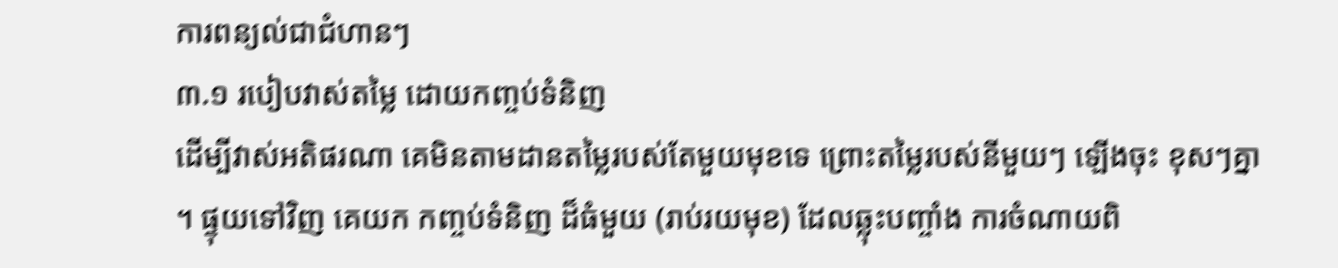ការពន្យល់ជាជំហានៗ
៣.១ របៀបវាស់តម្លៃ ដោយកញ្ចប់ទំនិញ
ដើម្បីវាស់អតិផរណា គេមិនតាមដានតម្លៃរបស់តែមួយមុខទេ ព្រោះតម្លៃរបស់នីមួយៗ ឡើងចុះ ខុសៗគ្នា ។ ផ្ទុយទៅវិញ គេយក កញ្ចប់ទំនិញ ដ៏ធំមួយ (រាប់រយមុខ) ដែលឆ្លុះបញ្ចាំង ការចំណាយពិ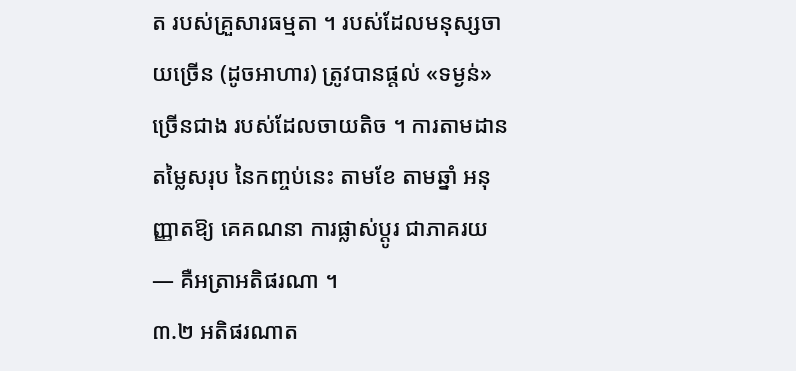ត របស់គ្រួសារធម្មតា ។ របស់ដែលមនុស្សចាយច្រើន (ដូចអាហារ) ត្រូវបានផ្តល់ «ទម្ងន់» ច្រើនជាង របស់ដែលចាយតិច ។ ការតាមដានតម្លៃសរុប នៃកញ្ចប់នេះ តាមខែ តាមឆ្នាំ អនុញ្ញាតឱ្យ គេគណនា ការផ្លាស់ប្តូរ ជាភាគរយ — គឺអត្រាអតិផរណា ។
៣.២ អតិផរណាត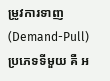ម្រូវការទាញ (Demand-Pull)
ប្រភេទទីមួយ គឺ អ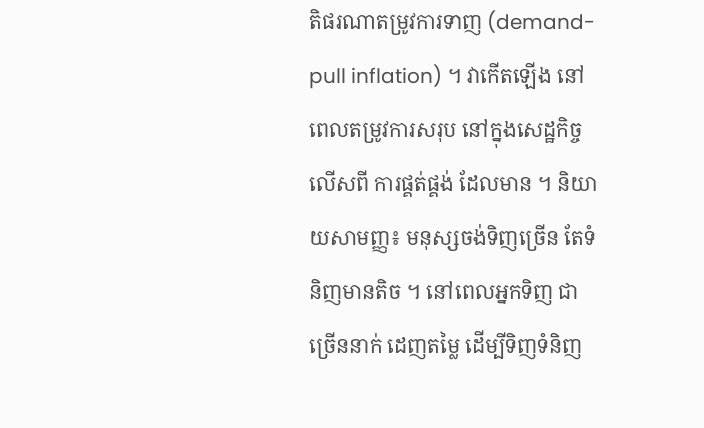តិផរណាតម្រូវការទាញ (demand-pull inflation) ។ វាកើតឡើង នៅពេលតម្រូវការសរុប នៅក្នុងសេដ្ឋកិច្ច លើសពី ការផ្គត់ផ្គង់ ដែលមាន ។ និយាយសាមញ្ញ៖ មនុស្សចង់ទិញច្រើន តែទំនិញមានតិច ។ នៅពេលអ្នកទិញ ជាច្រើននាក់ ដេញតម្លៃ ដើម្បីទិញទំនិញ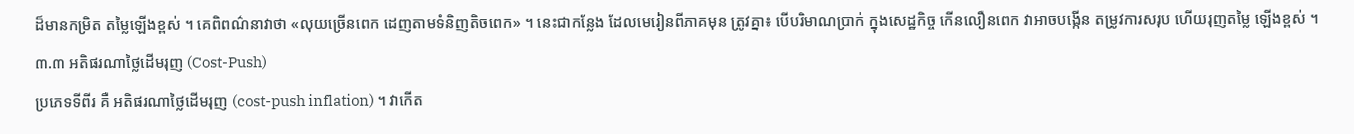ដ៏មានកម្រិត តម្លៃឡើងខ្ពស់ ។ គេពិពណ៌នាវាថា «លុយច្រើនពេក ដេញតាមទំនិញតិចពេក» ។ នេះជាកន្លែង ដែលមេរៀនពីភាគមុន ត្រូវគ្នា៖ បើបរិមាណប្រាក់ ក្នុងសេដ្ឋកិច្ច កើនលឿនពេក វាអាចបង្កើន តម្រូវការសរុប ហើយរុញតម្លៃ ឡើងខ្ពស់ ។
៣.៣ អតិផរណាថ្លៃដើមរុញ (Cost-Push)
ប្រភេទទីពីរ គឺ អតិផរណាថ្លៃដើមរុញ (cost-push inflation) ។ វាកើត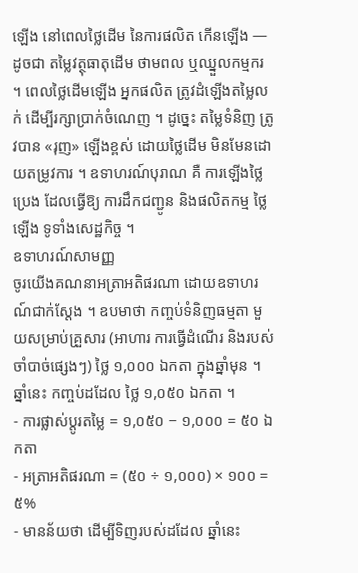ឡើង នៅពេលថ្លៃដើម នៃការផលិត កើនឡើង — ដូចជា តម្លៃវត្ថុធាតុដើម ថាមពល ឬឈ្នួលកម្មករ ។ ពេលថ្លៃដើមឡើង អ្នកផលិត ត្រូវដំឡើងតម្លៃលក់ ដើម្បីរក្សាប្រាក់ចំណេញ ។ ដូច្នេះ តម្លៃទំនិញ ត្រូវបាន «រុញ» ឡើងខ្ពស់ ដោយថ្លៃដើម មិនមែនដោយតម្រូវការ ។ ឧទាហរណ៍បុរាណ គឺ ការឡើងថ្លៃប្រេង ដែលធ្វើឱ្យ ការដឹកជញ្ជូន និងផលិតកម្ម ថ្លៃឡើង ទូទាំងសេដ្ឋកិច្ច ។
ឧទាហរណ៍សាមញ្ញ
ចូរយើងគណនាអត្រាអតិផរណា ដោយឧទាហរណ៍ជាក់ស្តែង ។ ឧបមាថា កញ្ចប់ទំនិញធម្មតា មួយសម្រាប់គ្រួសារ (អាហារ ការធ្វើដំណើរ និងរបស់ចាំបាច់ផ្សេងៗ) ថ្លៃ ១,០០០ ឯកតា ក្នុងឆ្នាំមុន ។ ឆ្នាំនេះ កញ្ចប់ដដែល ថ្លៃ ១,០៥០ ឯកតា ។
- ការផ្លាស់ប្តូរតម្លៃ = ១,០៥០ − ១,០០០ = ៥០ ឯកតា
- អត្រាអតិផរណា = (៥០ ÷ ១,០០០) × ១០០ = ៥%
- មានន័យថា ដើម្បីទិញរបស់ដដែល ឆ្នាំនេះ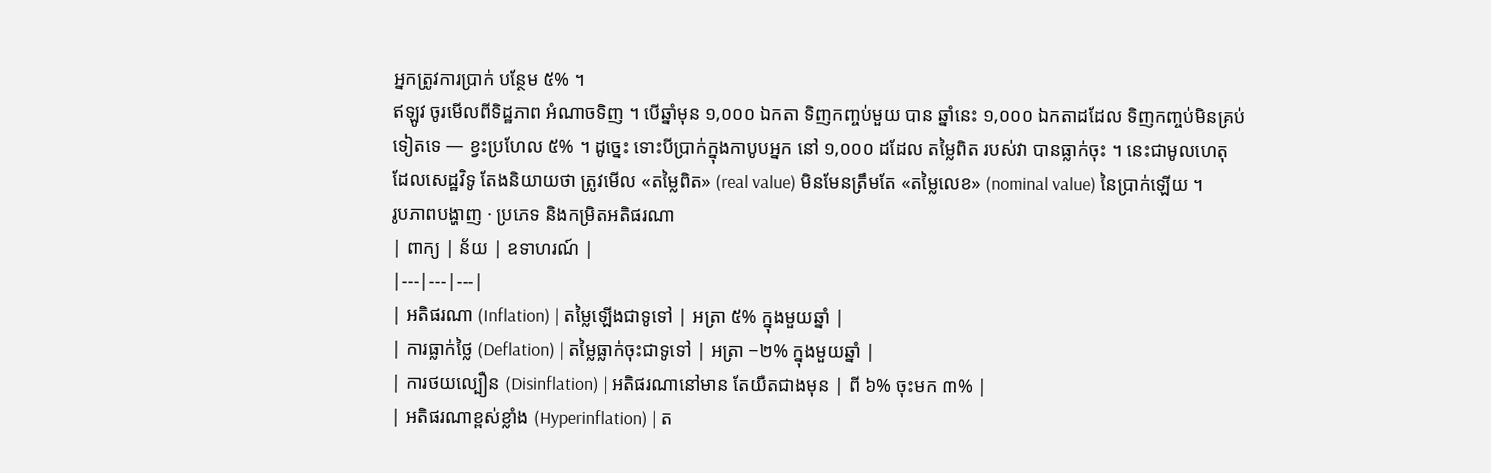អ្នកត្រូវការប្រាក់ បន្ថែម ៥% ។
ឥឡូវ ចូរមើលពីទិដ្ឋភាព អំណាចទិញ ។ បើឆ្នាំមុន ១,០០០ ឯកតា ទិញកញ្ចប់មួយ បាន ឆ្នាំនេះ ១,០០០ ឯកតាដដែល ទិញកញ្ចប់មិនគ្រប់ទៀតទេ — ខ្វះប្រហែល ៥% ។ ដូច្នេះ ទោះបីប្រាក់ក្នុងកាបូបអ្នក នៅ ១,០០០ ដដែល តម្លៃពិត របស់វា បានធ្លាក់ចុះ ។ នេះជាមូលហេតុ ដែលសេដ្ឋវិទូ តែងនិយាយថា ត្រូវមើល «តម្លៃពិត» (real value) មិនមែនត្រឹមតែ «តម្លៃលេខ» (nominal value) នៃប្រាក់ឡើយ ។
រូបភាពបង្ហាញ · ប្រភេទ និងកម្រិតអតិផរណា
| ពាក្យ | ន័យ | ឧទាហរណ៍ |
|---|---|---|
| អតិផរណា (Inflation) | តម្លៃឡើងជាទូទៅ | អត្រា ៥% ក្នុងមួយឆ្នាំ |
| ការធ្លាក់ថ្លៃ (Deflation) | តម្លៃធ្លាក់ចុះជាទូទៅ | អត្រា −២% ក្នុងមួយឆ្នាំ |
| ការថយល្បឿន (Disinflation) | អតិផរណានៅមាន តែយឺតជាងមុន | ពី ៦% ចុះមក ៣% |
| អតិផរណាខ្ពស់ខ្លាំង (Hyperinflation) | ត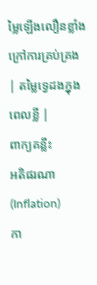ម្លៃឡើងលឿនខ្លាំង ក្រៅការគ្រប់គ្រង | តម្លៃទ្វេដងក្នុងពេលខ្លី |
ពាក្យគន្លឹះ
អតិផរណា (Inflation)
កា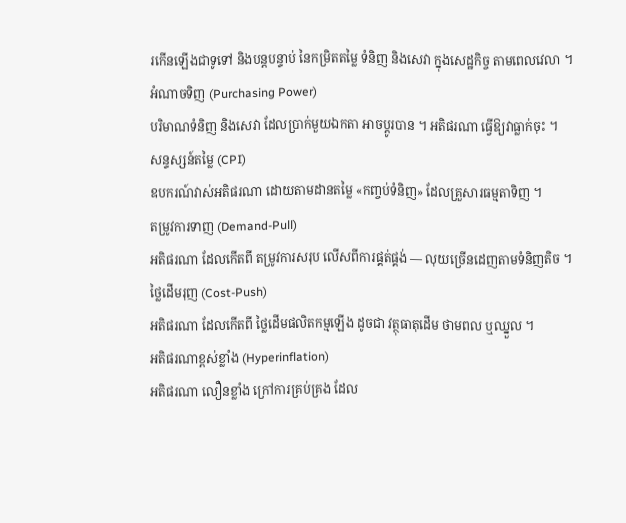រកើនឡើងជាទូទៅ និងបន្តបន្ទាប់ នៃកម្រិតតម្លៃ ទំនិញ និងសេវា ក្នុងសេដ្ឋកិច្ច តាមពេលវេលា ។
អំណាចទិញ (Purchasing Power)
បរិមាណទំនិញ និងសេវា ដែលប្រាក់មួយឯកតា អាចប្តូរបាន ។ អតិផរណា ធ្វើឱ្យវាធ្លាក់ចុះ ។
សន្ទស្សន៍តម្លៃ (CPI)
ឧបករណ៍វាស់អតិផរណា ដោយតាមដានតម្លៃ «កញ្ចប់ទំនិញ» ដែលគ្រួសារធម្មតាទិញ ។
តម្រូវការទាញ (Demand-Pull)
អតិផរណា ដែលកើតពី តម្រូវការសរុប លើសពីការផ្គត់ផ្គង់ — លុយច្រើនដេញតាមទំនិញតិច ។
ថ្លៃដើមរុញ (Cost-Push)
អតិផរណា ដែលកើតពី ថ្លៃដើមផលិតកម្មឡើង ដូចជា វត្ថុធាតុដើម ថាមពល ឬឈ្នួល ។
អតិផរណាខ្ពស់ខ្លាំង (Hyperinflation)
អតិផរណា លឿនខ្លាំង ក្រៅការគ្រប់គ្រង ដែល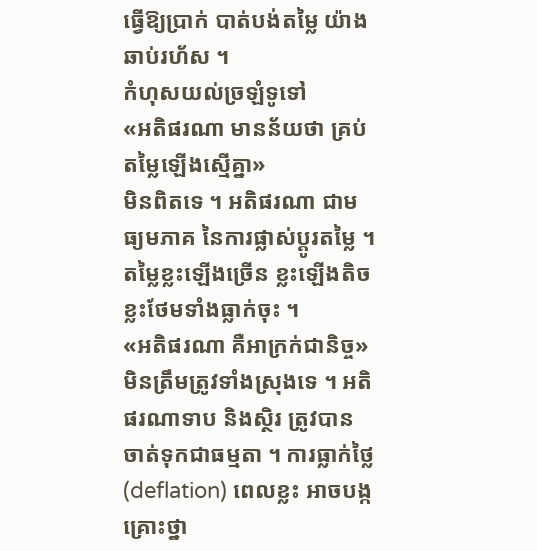ធ្វើឱ្យប្រាក់ បាត់បង់តម្លៃ យ៉ាងឆាប់រហ័ស ។
កំហុសយល់ច្រឡំទូទៅ
«អតិផរណា មានន័យថា គ្រប់តម្លៃឡើងស្មើគ្នា»
មិនពិតទេ ។ អតិផរណា ជាមធ្យមភាគ នៃការផ្លាស់ប្តូរតម្លៃ ។ តម្លៃខ្លះឡើងច្រើន ខ្លះឡើងតិច ខ្លះថែមទាំងធ្លាក់ចុះ ។
«អតិផរណា គឺអាក្រក់ជានិច្ច»
មិនត្រឹមត្រូវទាំងស្រុងទេ ។ អតិផរណាទាប និងស្ថិរ ត្រូវបានចាត់ទុកជាធម្មតា ។ ការធ្លាក់ថ្លៃ (deflation) ពេលខ្លះ អាចបង្កគ្រោះថ្នា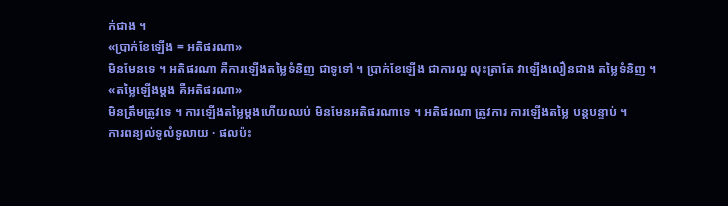ក់ជាង ។
«ប្រាក់ខែឡើង = អតិផរណា»
មិនមែនទេ ។ អតិផរណា គឺការឡើងតម្លៃទំនិញ ជាទូទៅ ។ ប្រាក់ខែឡើង ជាការល្អ លុះត្រាតែ វាឡើងលឿនជាង តម្លៃទំនិញ ។
«តម្លៃឡើងម្តង គឺអតិផរណា»
មិនត្រឹមត្រូវទេ ។ ការឡើងតម្លៃម្តងហើយឈប់ មិនមែនអតិផរណាទេ ។ អតិផរណា ត្រូវការ ការឡើងតម្លៃ បន្តបន្ទាប់ ។
ការពន្យល់ទូលំទូលាយ · ផលប៉ះ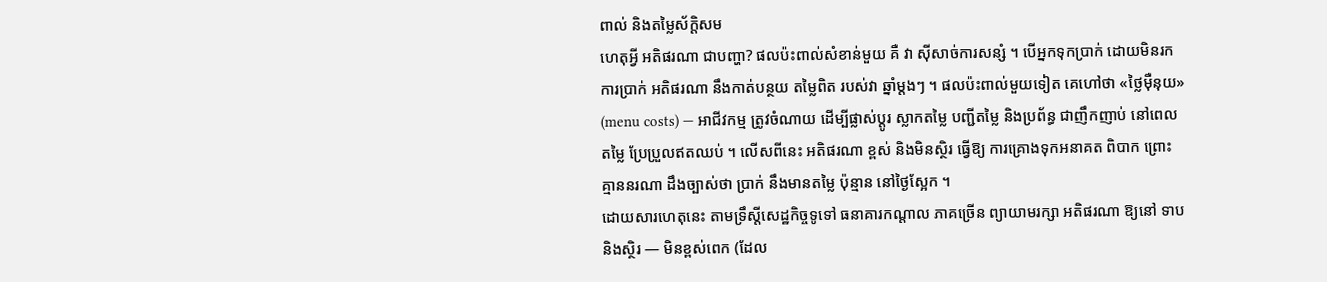ពាល់ និងតម្លៃស័ក្តិសម
ហេតុអ្វី អតិផរណា ជាបញ្ហា? ផលប៉ះពាល់សំខាន់មួយ គឺ វា ស៊ីសាច់ការសន្សំ ។ បើអ្នកទុកប្រាក់ ដោយមិនរកការប្រាក់ អតិផរណា នឹងកាត់បន្ថយ តម្លៃពិត របស់វា ឆ្នាំម្តងៗ ។ ផលប៉ះពាល់មួយទៀត គេហៅថា «ថ្លៃម៉ឺនុយ» (menu costs) — អាជីវកម្ម ត្រូវចំណាយ ដើម្បីផ្លាស់ប្តូរ ស្លាកតម្លៃ បញ្ជីតម្លៃ និងប្រព័ន្ធ ជាញឹកញាប់ នៅពេលតម្លៃ ប្រែប្រួលឥតឈប់ ។ លើសពីនេះ អតិផរណា ខ្ពស់ និងមិនស្ថិរ ធ្វើឱ្យ ការគ្រោងទុកអនាគត ពិបាក ព្រោះគ្មាននរណា ដឹងច្បាស់ថា ប្រាក់ នឹងមានតម្លៃ ប៉ុន្មាន នៅថ្ងៃស្អែក ។
ដោយសារហេតុនេះ តាមទ្រឹស្តីសេដ្ឋកិច្ចទូទៅ ធនាគារកណ្តាល ភាគច្រើន ព្យាយាមរក្សា អតិផរណា ឱ្យនៅ ទាប និងស្ថិរ — មិនខ្ពស់ពេក (ដែល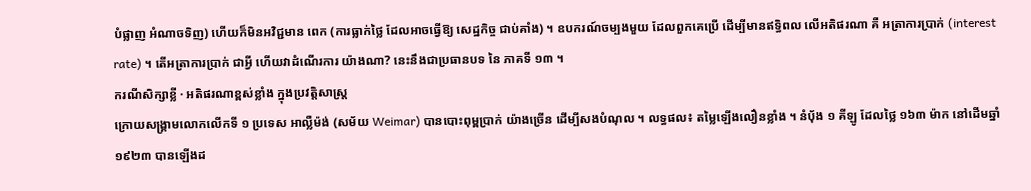បំផ្លាញ អំណាចទិញ) ហើយក៏មិនអវិជ្ជមាន ពេក (ការធ្លាក់ថ្លៃ ដែលអាចធ្វើឱ្យ សេដ្ឋកិច្ច ជាប់គាំង) ។ ឧបករណ៍ចម្បងមួយ ដែលពួកគេប្រើ ដើម្បីមានឥទ្ធិពល លើអតិផរណា គឺ អត្រាការប្រាក់ (interest rate) ។ តើអត្រាការប្រាក់ ជាអ្វី ហើយវាដំណើរការ យ៉ាងណា? នេះនឹងជាប្រធានបទ នៃ ភាគទី ១៣ ។
ករណីសិក្សាខ្លី · អតិផរណាខ្ពស់ខ្លាំង ក្នុងប្រវត្តិសាស្ត្រ
ក្រោយសង្គ្រាមលោកលើកទី ១ ប្រទេស អាល្លឺម៉ង់ (សម័យ Weimar) បានបោះពុម្ពប្រាក់ យ៉ាងច្រើន ដើម្បីសងបំណុល ។ លទ្ធផល៖ តម្លៃឡើងលឿនខ្លាំង ។ នំបុ័ង ១ គីឡូ ដែលថ្លៃ ១៦៣ ម៉ាក នៅដើមឆ្នាំ ១៩២៣ បានឡើងដ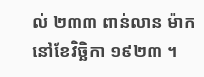ល់ ២៣៣ ពាន់លាន ម៉ាក នៅខែវិច្ឆិកា ១៩២៣ ។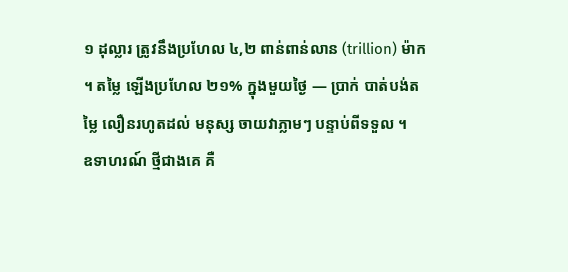១ ដុល្លារ ត្រូវនឹងប្រហែល ៤,២ ពាន់ពាន់លាន (trillion) ម៉ាក ។ តម្លៃ ឡើងប្រហែល ២១% ក្នុងមួយថ្ងៃ — ប្រាក់ បាត់បង់តម្លៃ លឿនរហូតដល់ មនុស្ស ចាយវាភ្លាមៗ បន្ទាប់ពីទទួល ។
ឧទាហរណ៍ ថ្មីជាងគេ គឺ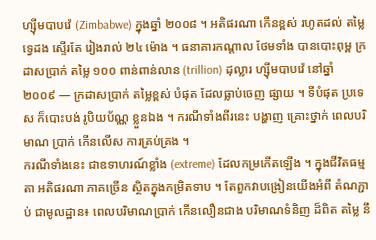ហ្ស៊ីមបាបវ៉េ (Zimbabwe) ក្នុងឆ្នាំ ២០០៨ ។ អតិផរណា កើនខ្ពស់ រហូតដល់ តម្លៃ ទ្វេដង ស្ទើរតែ រៀងរាល់ ២៤ ម៉ោង ។ ធនាគារកណ្តាល ថែមទាំង បានបោះពុម្ព ក្រដាសប្រាក់ តម្លៃ ១០០ ពាន់ពាន់លាន (trillion) ដុល្លារ ហ្ស៊ីមបាបវ៉េ នៅឆ្នាំ ២០០៩ — ក្រដាសប្រាក់ តម្លៃខ្ពស់ បំផុត ដែលធ្លាប់ចេញ ផ្សាយ ។ ទីបំផុត ប្រទេស ក៏បោះបង់ រូបិយប័ណ្ណ ខ្លួនឯង ។ ករណីទាំងពីរនេះ បង្ហាញ គ្រោះថ្នាក់ ពេលបរិមាណ ប្រាក់ កើនលើស ការគ្រប់គ្រង ។
ករណីទាំងនេះ ជាឧទាហរណ៍ខ្លាំង (extreme) ដែលកម្រកើតឡើង ។ ក្នុងជីវិតធម្មតា អតិផរណា ភាគច្រើន ស្ថិតក្នុងកម្រិតទាប ។ តែពួកវាបង្រៀនយើងអំពី តំណភ្ជាប់ ជាមូលដ្ឋាន៖ ពេលបរិមាណប្រាក់ កើនលឿនជាង បរិមាណទំនិញ ដ៏ពិត តម្លៃ នឹ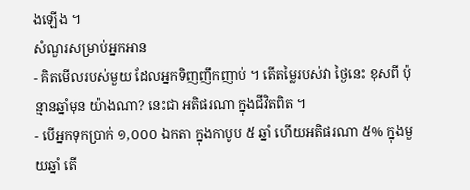ងឡើង ។
សំណួរសម្រាប់អ្នកអាន
- គិតមើលរបស់មួយ ដែលអ្នកទិញញឹកញាប់ ។ តើតម្លៃរបស់វា ថ្ងៃនេះ ខុសពី ប៉ុន្មានឆ្នាំមុន យ៉ាងណា? នេះជា អតិផរណា ក្នុងជីវិតពិត ។
- បើអ្នកទុកប្រាក់ ១,០០០ ឯកតា ក្នុងកាបូប ៥ ឆ្នាំ ហើយអតិផរណា ៥% ក្នុងមួយឆ្នាំ តើ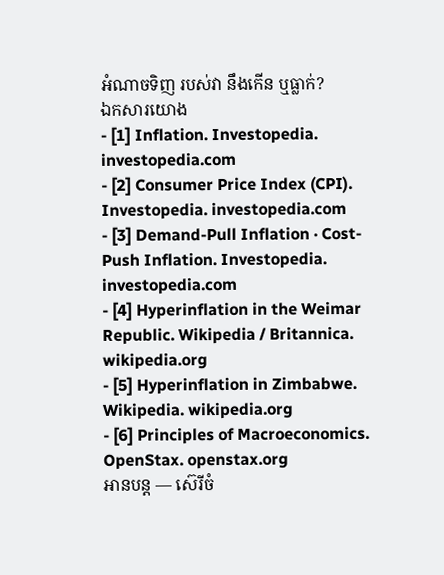អំណាចទិញ របស់វា នឹងកើន ឬធ្លាក់?
ឯកសារយោង
- [1] Inflation. Investopedia. investopedia.com
- [2] Consumer Price Index (CPI). Investopedia. investopedia.com
- [3] Demand-Pull Inflation · Cost-Push Inflation. Investopedia. investopedia.com
- [4] Hyperinflation in the Weimar Republic. Wikipedia / Britannica. wikipedia.org
- [5] Hyperinflation in Zimbabwe. Wikipedia. wikipedia.org
- [6] Principles of Macroeconomics. OpenStax. openstax.org
អានបន្ត — ស៊េរីចំ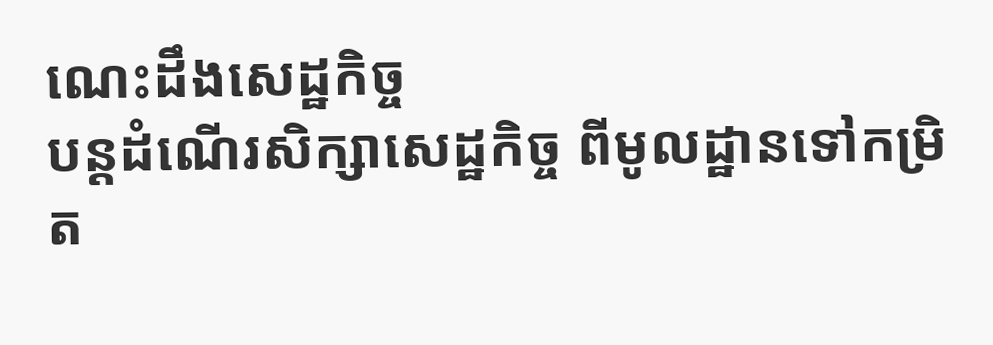ណេះដឹងសេដ្ឋកិច្ច
បន្តដំណើរសិក្សាសេដ្ឋកិច្ច ពីមូលដ្ឋានទៅកម្រិត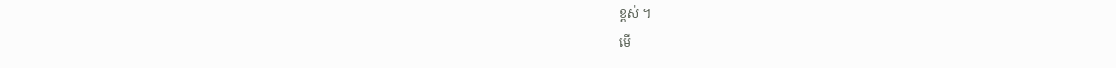ខ្ពស់ ។
មើ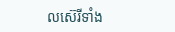លស៊េរីទាំង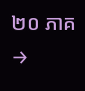២០ ភាគ →